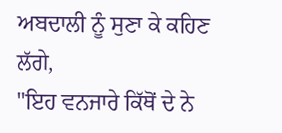ਅਬਦਾਲੀ ਨੂੰ ਸੁਣਾ ਕੇ ਕਹਿਣ ਲੱਗੇ,
"ਇਹ ਵਨਜਾਰੇ ਕਿੱਥੋਂ ਦੇ ਨੇ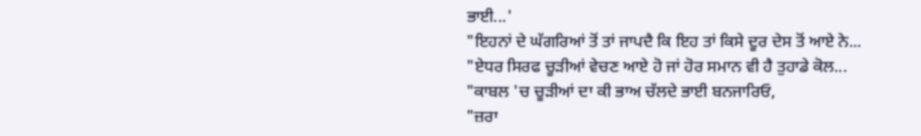ਭਾਈ...'
"ਇਹਨਾਂ ਦੇ ਘੱਗਰਿਆਂ ਤੋਂ ਤਾਂ ਜਾਪਦੈ ਕਿ ਇਹ ਤਾਂ ਕਿਸੇ ਦੂਰ ਦੇਸ ਤੋਂ ਆਏ ਨੇ...
"ਏਧਰ ਸਿਰਫ ਚੂੜੀਆਂ ਵੇਚਣ ਆਏ ਹੋ ਜਾਂ ਹੋਰ ਸਮਾਨ ਵੀ ਹੈ ਤੁਹਾਡੇ ਕੋਲ...
"ਕਾਬਲ 'ਚ ਚੂੜੀਆਂ ਦਾ ਕੀ ਭਾਅ ਚੱਲਦੇ ਭਾਈ ਬਨਜਾਰਿਓ,
"ਜ਼ਰਾ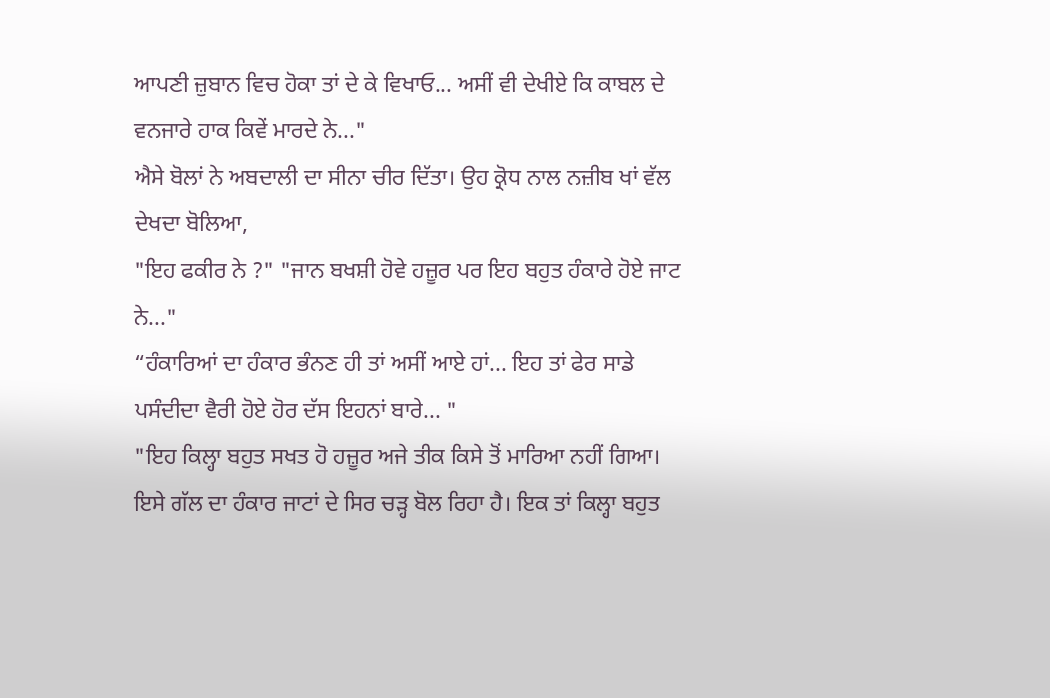ਆਪਣੀ ਜ਼ੁਬਾਨ ਵਿਚ ਹੋਕਾ ਤਾਂ ਦੇ ਕੇ ਵਿਖਾਓ... ਅਸੀਂ ਵੀ ਦੇਖੀਏ ਕਿ ਕਾਬਲ ਦੇ ਵਨਜਾਰੇ ਹਾਕ ਕਿਵੇਂ ਮਾਰਦੇ ਨੇ..."
ਐਸੇ ਬੋਲਾਂ ਨੇ ਅਬਦਾਲੀ ਦਾ ਸੀਨਾ ਚੀਰ ਦਿੱਤਾ। ਉਹ ਕ੍ਰੋਧ ਨਾਲ ਨਜ਼ੀਬ ਖਾਂ ਵੱਲ ਦੇਖਦਾ ਬੋਲਿਆ,
"ਇਹ ਫਕੀਰ ਨੇ ?" "ਜਾਨ ਬਖਸ਼ੀ ਹੋਵੇ ਹਜ਼ੂਰ ਪਰ ਇਹ ਬਹੁਤ ਹੰਕਾਰੇ ਹੋਏ ਜਾਟ ਨੇ..."
“ਹੰਕਾਰਿਆਂ ਦਾ ਹੰਕਾਰ ਭੰਨਣ ਹੀ ਤਾਂ ਅਸੀਂ ਆਏ ਹਾਂ... ਇਹ ਤਾਂ ਫੇਰ ਸਾਡੇ ਪਸੰਦੀਦਾ ਵੈਰੀ ਹੋਏ ਹੋਰ ਦੱਸ ਇਹਨਾਂ ਬਾਰੇ... "
"ਇਹ ਕਿਲ੍ਹਾ ਬਹੁਤ ਸਖਤ ਹੋ ਹਜ਼ੂਰ ਅਜੇ ਤੀਕ ਕਿਸੇ ਤੋਂ ਮਾਰਿਆ ਨਹੀਂ ਗਿਆ। ਇਸੇ ਗੱਲ ਦਾ ਹੰਕਾਰ ਜਾਟਾਂ ਦੇ ਸਿਰ ਚੜ੍ਹ ਬੋਲ ਰਿਹਾ ਹੈ। ਇਕ ਤਾਂ ਕਿਲ੍ਹਾ ਬਹੁਤ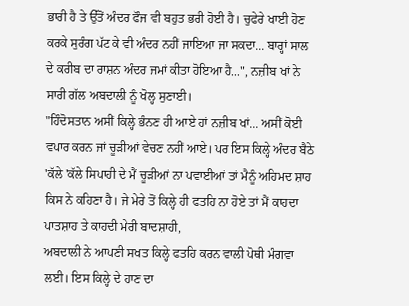ਭਾਰੀ ਹੈ ਤੇ ਉੱਤੋਂ ਅੰਦਰ ਫੌਜ ਵੀ ਬਹੁਤ ਭਰੀ ਹੋਈ ਹੈ। ਚੁਫੇਰੇ ਖਾਈ ਹੋਣ ਕਰਕੇ ਸੁਰੰਗ ਪੱਟ ਕੇ ਵੀ ਅੰਦਰ ਨਹੀਂ ਜਾਇਆ ਜਾ ਸਕਦਾ... ਬਾਰ੍ਹਾਂ ਸਾਲ ਦੇ ਕਰੀਬ ਦਾ ਰਾਸ਼ਨ ਅੰਦਰ ਜਮਾਂ ਕੀਤਾ ਹੋਇਆ ਹੈ...", ਨਜ਼ੀਬ ਖਾਂ ਨੇ ਸਾਰੀ ਗੱਲ ਅਬਦਾਲੀ ਨੂੰ ਖੋਲ੍ਹ ਸੁਣਾਈ।
"ਹਿੰਦੋਸਤਾਨ ਅਸੀਂ ਕਿਲ੍ਹੇ ਭੰਨਣ ਹੀ ਆਏ ਹਾਂ ਨਜ਼ੀਬ ਖਾਂ... ਅਸੀਂ ਕੋਈ ਵਪਾਰ ਕਰਨ ਜਾਂ ਚੂੜੀਆਂ ਵੇਚਣ ਨਹੀਂ ਆਏ। ਪਰ ਇਸ ਕਿਲ੍ਹੇ ਅੰਦਰ ਬੈਠੇ 'ਕੱਲੇ 'ਕੱਲੇ ਸਿਪਾਹੀ ਦੇ ਮੈਂ ਚੂੜੀਆਂ ਨਾ ਪਵਾਈਆਂ ਤਾਂ ਮੈਨੂੰ ਅਹਿਮਦ ਸ਼ਾਹ ਕਿਸ ਨੇ ਕਹਿਣਾ ਹੈ। ਜੇ ਮੇਰੇ ਤੋਂ ਕਿਲ੍ਹੇ ਹੀ ਫਤਹਿ ਨਾ ਹੋਏ ਤਾਂ ਮੈਂ ਕਾਹਦਾ ਪਾਤਸ਼ਾਹ ਤੇ ਕਾਹਦੀ ਮੇਰੀ ਬਾਦਸ਼ਾਹੀ,
ਅਬਦਾਲੀ ਨੇ ਆਪਣੀ ਸਖਤ ਕਿਲ੍ਹੇ ਫਤਹਿ ਕਰਨ ਵਾਲੀ ਪੋਥੀ ਮੰਗਵਾ ਲਈ। ਇਸ ਕਿਲ੍ਹੇ ਦੇ ਹਾਣ ਦਾ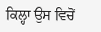ਕਿਲ੍ਹਾ ਉਸ ਵਿਚੋਂ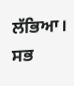ਲੱਭਿਆ। ਸਭ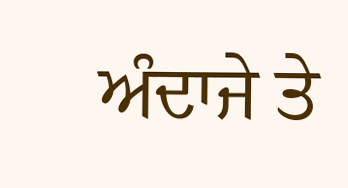ਅੰਦਾਜੇ ਤੇ